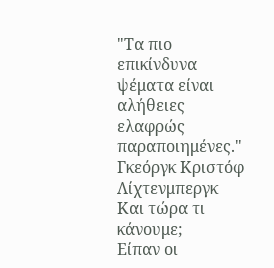"Τα πιο επικίνδυνα ψέματα είναι
αλήθειες ελαφρώς παραποιημένες."
Γκεόργκ Κριστόφ
Λίχτενμπεργκ
Και τώρα τι κάνουμε;
Είπαν οι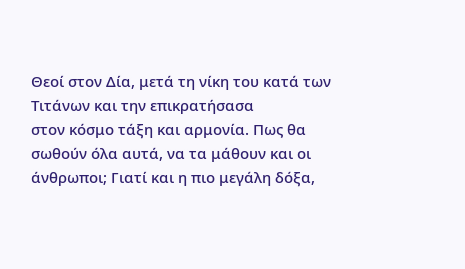Θεοί στον Δία, μετά τη νίκη του κατά των Τιτάνων και την επικρατήσασα
στον κόσμο τάξη και αρμονία. Πως θα σωθούν όλα αυτά, να τα μάθουν και οι
άνθρωποι; Γιατί και η πιο μεγάλη δόξα,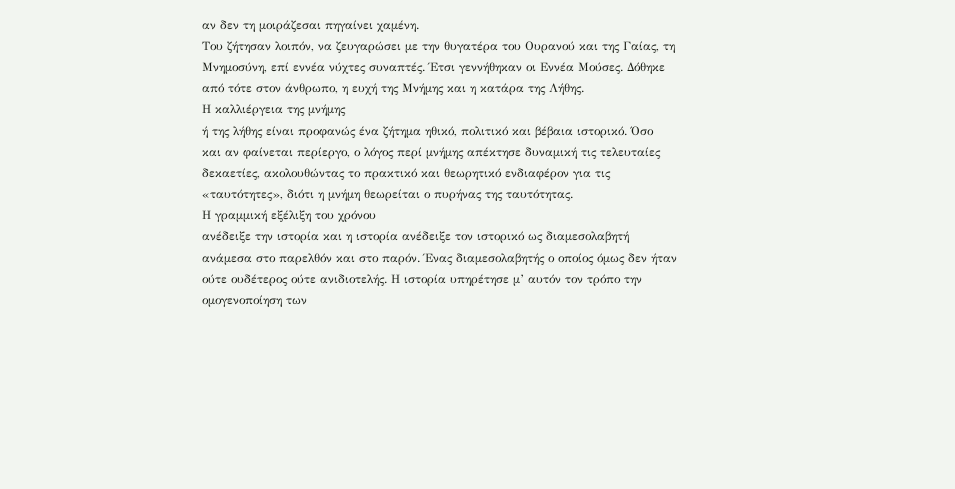αν δεν τη μοιράζεσαι πηγαίνει χαμένη.
Του ζήτησαν λοιπόν, να ζευγαρώσει με την θυγατέρα του Ουρανού και της Γαίας, τη
Μνημοσύνη, επί εννέα νύχτες συναπτές. Έτσι γεννήθηκαν οι Εννέα Μούσες. Δόθηκε
από τότε στον άνθρωπο, η ευχή της Μνήμης και η κατάρα της Λήθης.
Η καλλιέργεια της μνήμης
ή της λήθης είναι προφανώς ένα ζήτημα ηθικό, πολιτικό και βέβαια ιστορικό. Όσο
και αν φαίνεται περίεργο, ο λόγος περί μνήμης απέκτησε δυναμική τις τελευταίες
δεκαετίες, ακολουθώντας το πρακτικό και θεωρητικό ενδιαφέρον για τις
«ταυτότητες», διότι η μνήμη θεωρείται ο πυρήνας της ταυτότητας.
Η γραμμική εξέλιξη του χρόνου
ανέδειξε την ιστορία και η ιστορία ανέδειξε τον ιστορικό ως διαμεσολαβητή
ανάμεσα στο παρελθόν και στο παρόν. Ένας διαμεσολαβητής ο οποίος όμως δεν ήταν
ούτε ουδέτερος ούτε ανιδιοτελής. Η ιστορία υπηρέτησε μ’ αυτόν τον τρόπο την
ομογενοποίηση των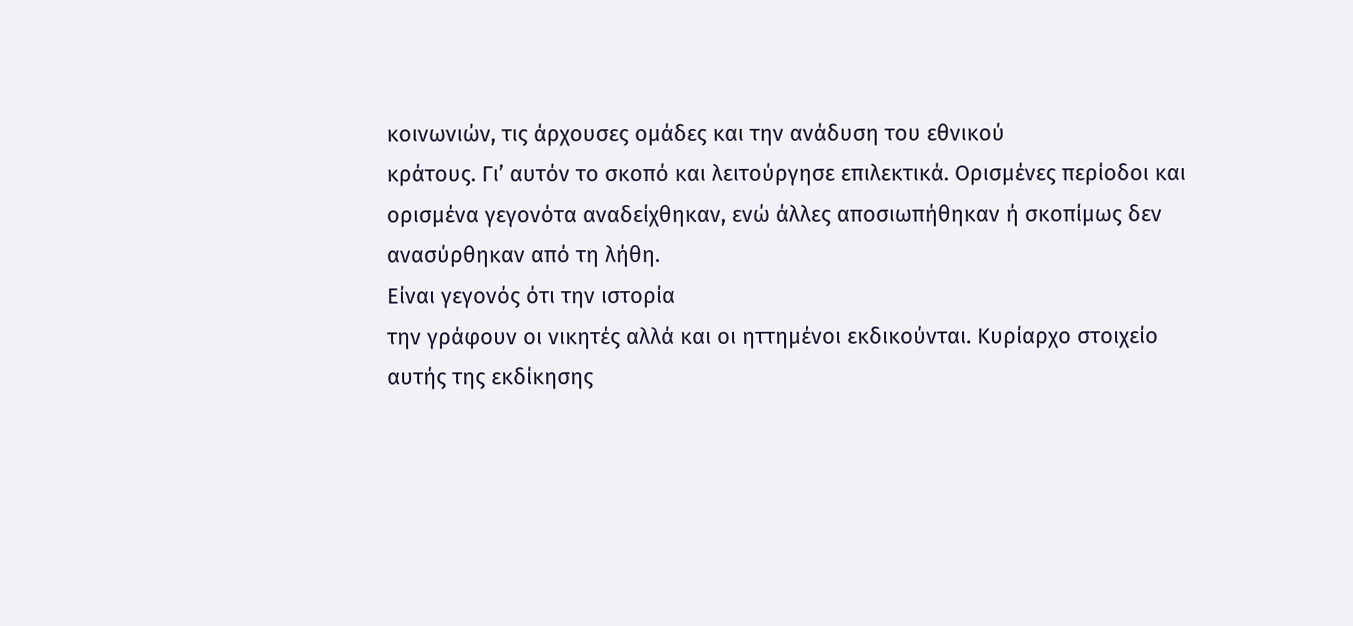κοινωνιών, τις άρχουσες ομάδες και την ανάδυση του εθνικού
κράτους. Γι’ αυτόν το σκοπό και λειτούργησε επιλεκτικά. Ορισμένες περίοδοι και
ορισμένα γεγονότα αναδείχθηκαν, ενώ άλλες αποσιωπήθηκαν ή σκοπίμως δεν
ανασύρθηκαν από τη λήθη.
Είναι γεγονός ότι την ιστορία
την γράφουν οι νικητές αλλά και οι ηττημένοι εκδικούνται. Κυρίαρχο στοιχείο
αυτής της εκδίκησης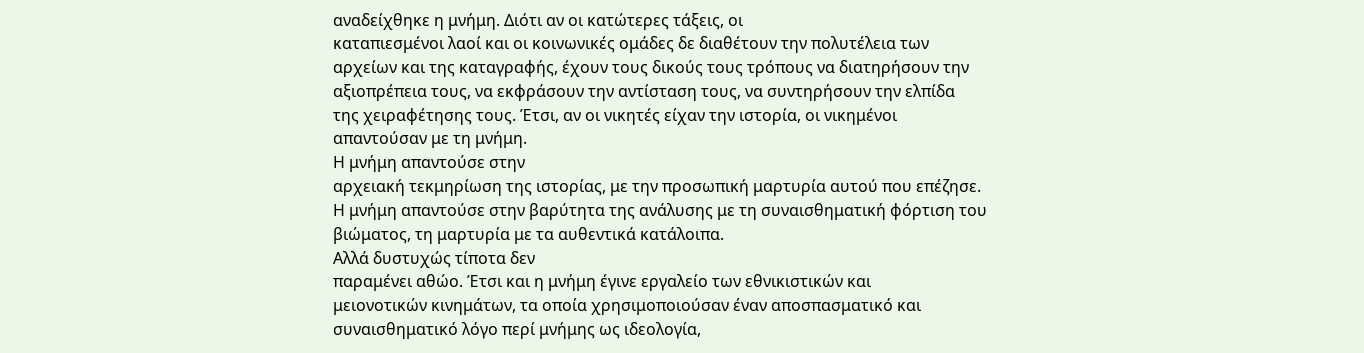αναδείχθηκε η μνήμη. Διότι αν οι κατώτερες τάξεις, οι
καταπιεσμένοι λαοί και οι κοινωνικές ομάδες δε διαθέτουν την πολυτέλεια των
αρχείων και της καταγραφής, έχουν τους δικούς τους τρόπους να διατηρήσουν την
αξιοπρέπεια τους, να εκφράσουν την αντίσταση τους, να συντηρήσουν την ελπίδα
της χειραφέτησης τους. Έτσι, αν οι νικητές είχαν την ιστορία, οι νικημένοι
απαντούσαν με τη μνήμη.
Η μνήμη απαντούσε στην
αρχειακή τεκμηρίωση της ιστορίας, με την προσωπική μαρτυρία αυτού που επέζησε.
Η μνήμη απαντούσε στην βαρύτητα της ανάλυσης με τη συναισθηματική φόρτιση του
βιώματος, τη μαρτυρία με τα αυθεντικά κατάλοιπα.
Αλλά δυστυχώς τίποτα δεν
παραμένει αθώο. Έτσι και η μνήμη έγινε εργαλείο των εθνικιστικών και
μειονοτικών κινημάτων, τα οποία χρησιμοποιούσαν έναν αποσπασματικό και
συναισθηματικό λόγο περί μνήμης ως ιδεολογία,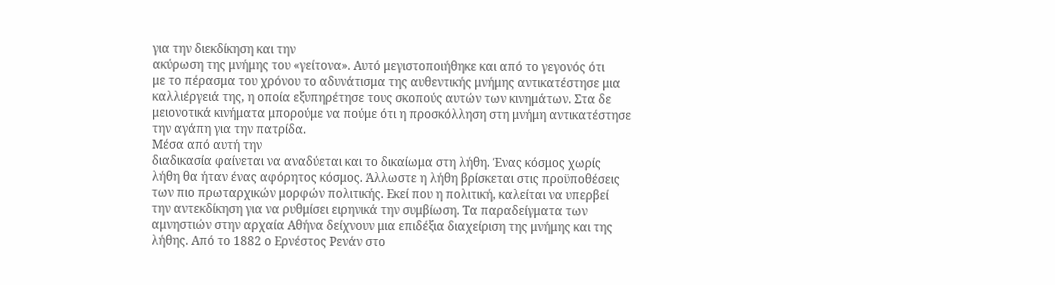για την διεκδίκηση και την
ακύρωση της μνήμης του «γείτονα». Αυτό μεγιστοποιήθηκε και από το γεγονός ότι
με το πέρασμα του χρόνου το αδυνάτισμα της αυθεντικής μνήμης αντικατέστησε μια
καλλιέργειά της, η οποία εξυπηρέτησε τους σκοπούς αυτών των κινημάτων. Στα δε
μειονοτικά κινήματα μπορούμε να πούμε ότι η προσκόλληση στη μνήμη αντικατέστησε
την αγάπη για την πατρίδα.
Μέσα από αυτή την
διαδικασία φαίνεται να αναδύεται και το δικαίωμα στη λήθη. Ένας κόσμος χωρίς
λήθη θα ήταν ένας αφόρητος κόσμος. Άλλωστε η λήθη βρίσκεται στις προϋποθέσεις
των πιο πρωταρχικών μορφών πολιτικής. Εκεί που η πολιτική, καλείται να υπερβεί
την αντεκδίκηση για να ρυθμίσει ειρηνικά την συμβίωση. Τα παραδείγματα των
αμνηστιών στην αρχαία Αθήνα δείχνουν μια επιδέξια διαχείριση της μνήμης και της
λήθης. Από το 1882 ο Ερνέστος Ρενάν στο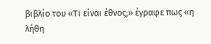βιβλίο του «Τι είναι έθνος;» έγραφε πως «η λήθη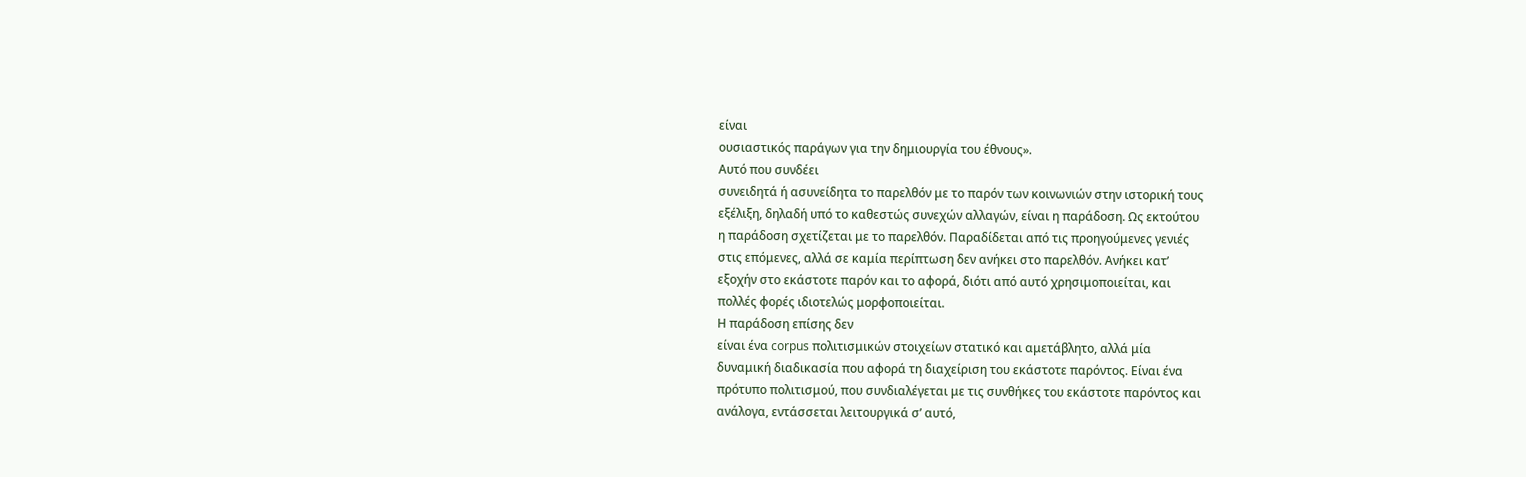είναι
ουσιαστικός παράγων για την δημιουργία του έθνους».
Αυτό που συνδέει
συνειδητά ή ασυνείδητα το παρελθόν με το παρόν των κοινωνιών στην ιστορική τους
εξέλιξη, δηλαδή υπό το καθεστώς συνεχών αλλαγών, είναι η παράδοση. Ως εκτούτου
η παράδοση σχετίζεται με το παρελθόν. Παραδίδεται από τις προηγούμενες γενιές
στις επόμενες, αλλά σε καμία περίπτωση δεν ανήκει στο παρελθόν. Ανήκει κατ’
εξοχήν στο εκάστοτε παρόν και το αφορά, διότι από αυτό χρησιμοποιείται, και
πολλές φορές ιδιοτελώς μορφοποιείται.
Η παράδοση επίσης δεν
είναι ένα corpus πολιτισμικών στοιχείων στατικό και αμετάβλητο, αλλά μία
δυναμική διαδικασία που αφορά τη διαχείριση του εκάστοτε παρόντος. Είναι ένα
πρότυπο πολιτισμού, που συνδιαλέγεται με τις συνθήκες του εκάστοτε παρόντος και
ανάλογα, εντάσσεται λειτουργικά σ’ αυτό,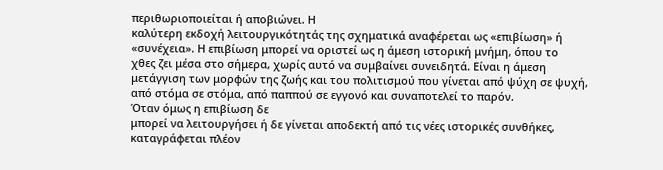περιθωριοποιείται ή αποβιώνει. Η
καλύτερη εκδοχή λειτουργικότητάς της σχηματικά αναφέρεται ως «επιβίωση» ή
«συνέχεια». Η επιβίωση μπορεί να οριστεί ως η άμεση ιστορική μνήμη, όπου το
χθες ζει μέσα στο σήμερα, χωρίς αυτό να συμβαίνει συνειδητά. Είναι η άμεση
μετάγγιση των μορφών της ζωής και του πολιτισμού που γίνεται από ψύχη σε ψυχή,
από στόμα σε στόμα, από παππού σε εγγονό και συναποτελεί το παρόν.
Όταν όμως η επιβίωση δε
μπορεί να λειτουργήσει ή δε γίνεται αποδεκτή από τις νέες ιστορικές συνθήκες,
καταγράφεται πλέον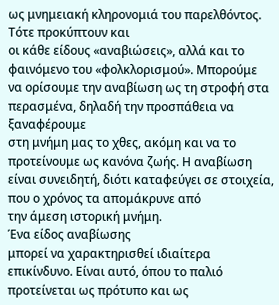ως μνημειακή κληρονομιά του παρελθόντος. Τότε προκύπτουν και
οι κάθε είδους «αναβιώσεις», αλλά και το φαινόμενο του «φολκλορισμού». Μπορούμε
να ορίσουμε την αναβίωση ως τη στροφή στα περασμένα, δηλαδή την προσπάθεια να ξαναφέρουμε
στη μνήμη μας το χθες, ακόμη και να το προτείνουμε ως κανόνα ζωής. Η αναβίωση
είναι συνειδητή, διότι καταφεύγει σε στοιχεία, που ο χρόνος τα απομάκρυνε από
την άμεση ιστορική μνήμη.
Ένα είδος αναβίωσης
μπορεί να χαρακτηρισθεί ιδιαίτερα επικίνδυνο. Είναι αυτό, όπου το παλιό
προτείνεται ως πρότυπο και ως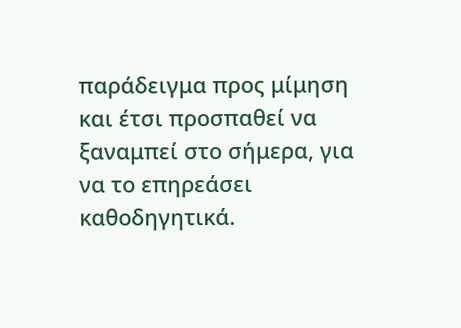παράδειγμα προς μίμηση και έτσι προσπαθεί να
ξαναμπεί στο σήμερα, για να το επηρεάσει καθοδηγητικά.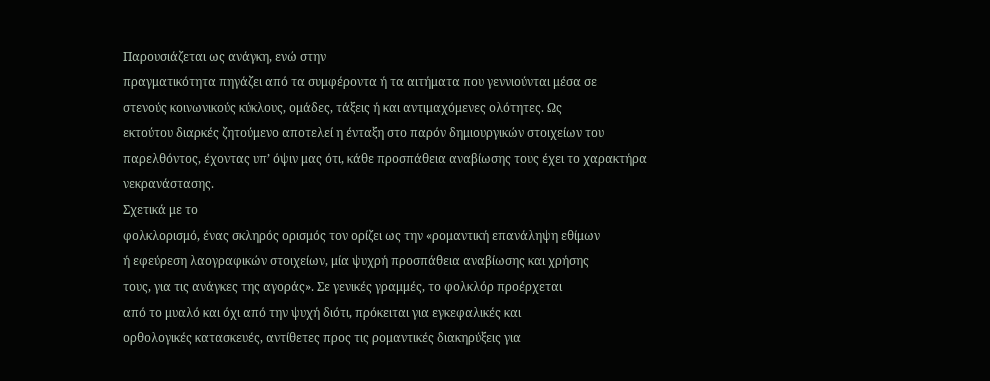Παρουσιάζεται ως ανάγκη, ενώ στην
πραγματικότητα πηγάζει από τα συμφέροντα ή τα αιτήματα που γεννιούνται μέσα σε
στενούς κοινωνικούς κύκλους, ομάδες, τάξεις ή και αντιμαχόμενες ολότητες. Ως
εκτούτου διαρκές ζητούμενο αποτελεί η ένταξη στο παρόν δημιουργικών στοιχείων του
παρελθόντος, έχοντας υπ’ όψιν μας ότι, κάθε προσπάθεια αναβίωσης τους έχει το χαρακτήρα
νεκρανάστασης.
Σχετικά με το
φολκλορισμό, ένας σκληρός ορισμός τον ορίζει ως την «ρομαντική επανάληψη εθίμων
ή εφεύρεση λαογραφικών στοιχείων, μία ψυχρή προσπάθεια αναβίωσης και χρήσης
τους, για τις ανάγκες της αγοράς». Σε γενικές γραμμές, το φολκλόρ προέρχεται
από το μυαλό και όχι από την ψυχή διότι, πρόκειται για εγκεφαλικές και
ορθολογικές κατασκευές, αντίθετες προς τις ρομαντικές διακηρύξεις για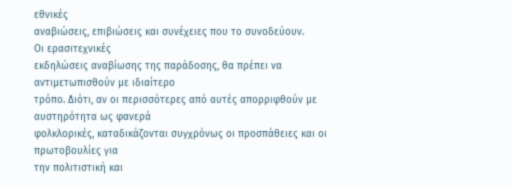εθνικές
αναβιώσεις, επιβιώσεις και συνέχειες που το συνοδεύουν.
Οι ερασιτεχνικές
εκδηλώσεις αναβίωσης της παράδοσης, θα πρέπει να αντιμετωπισθούν με ιδιαίτερο
τρόπο. Διότι, αν οι περισσότερες από αυτές απορριφθούν με αυστηρότητα ως φανερά
φολκλορικές, καταδικάζονται συγχρόνως οι προσπάθειες και οι πρωτοβουλίες για
την πολιτιστική και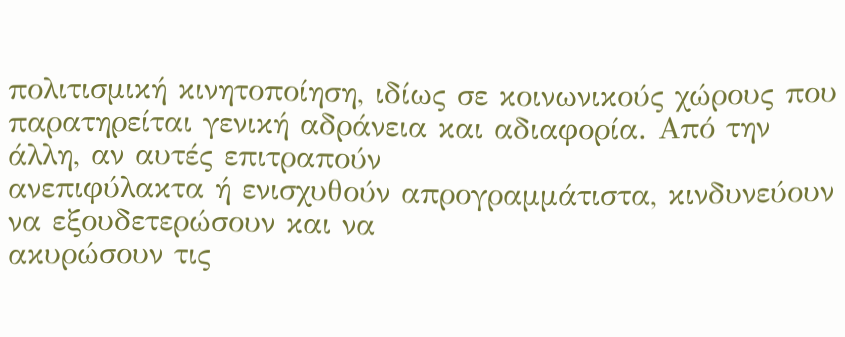πολιτισμική κινητοποίηση, ιδίως σε κοινωνικούς χώρους που
παρατηρείται γενική αδράνεια και αδιαφορία. Από την άλλη, αν αυτές επιτραπούν
ανεπιφύλακτα ή ενισχυθούν απρογραμμάτιστα, κινδυνεύουν να εξουδετερώσουν και να
ακυρώσουν τις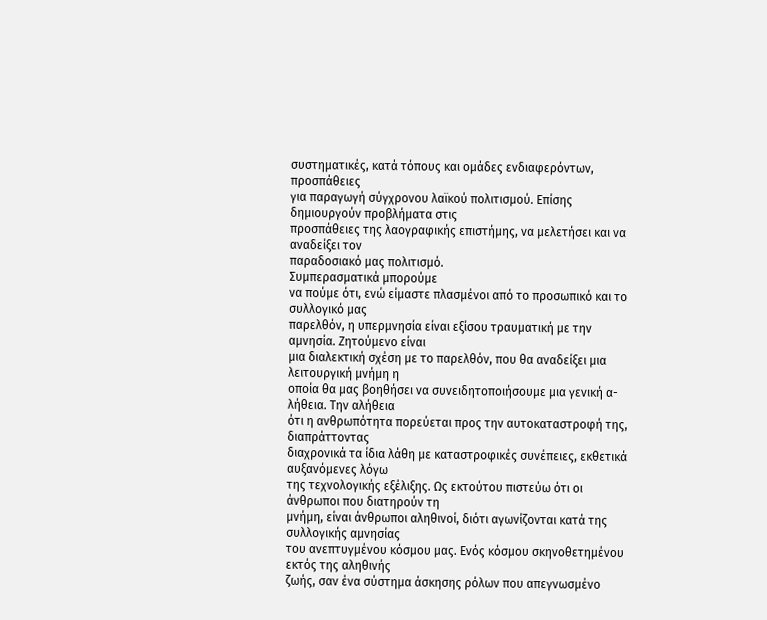συστηματικές, κατά τόπους και ομάδες ενδιαφερόντων, προσπάθειες
για παραγωγή σύγχρονου λαϊκού πολιτισμού. Επίσης δημιουργούν προβλήματα στις
προσπάθειες της λαογραφικής επιστήμης, να μελετήσει και να αναδείξει τον
παραδοσιακό μας πολιτισμό.
Συμπερασματικά μπορούμε
να πούμε ότι, ενώ είμαστε πλασμένοι από το προσωπικό και το συλλογικό μας
παρελθόν, η υπερμνησία είναι εξίσου τραυματική με την αμνησία. Ζητούμενο είναι
μια διαλεκτική σχέση με το παρελθόν, που θα αναδείξει μια λειτουργική μνήμη η
οποία θα μας βοηθήσει να συνειδητοποιήσουμε μια γενική α-λήθεια. Την αλήθεια
ότι η ανθρωπότητα πορεύεται προς την αυτοκαταστροφή της, διαπράττοντας
διαχρονικά τα ίδια λάθη με καταστροφικές συνέπειες, εκθετικά αυξανόμενες λόγω
της τεχνολογικής εξέλιξης. Ως εκτούτου πιστεύω ότι οι άνθρωποι που διατηρούν τη
μνήμη, είναι άνθρωποι αληθινοί, διότι αγωνίζονται κατά της συλλογικής αμνησίας
του ανεπτυγμένου κόσμου μας. Ενός κόσμου σκηνοθετημένου εκτός της αληθινής
ζωής, σαν ένα σύστημα άσκησης ρόλων που απεγνωσμένο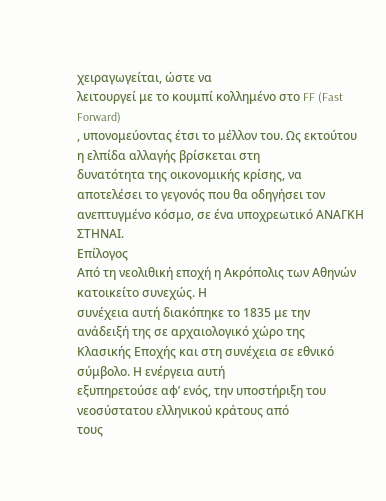χειραγωγείται, ώστε να
λειτουργεί με το κουμπί κολλημένο στο FF (Fast Forward)
, υπονομεύοντας έτσι το μέλλον του. Ως εκτούτου η ελπίδα αλλαγής βρίσκεται στη
δυνατότητα της οικονομικής κρίσης, να αποτελέσει το γεγονός που θα οδηγήσει τον
ανεπτυγμένο κόσμο, σε ένα υποχρεωτικό ΑΝΑΓΚΗ
ΣΤΗΝΑΙ.
Επίλογος
Από τη νεολιθική εποχή η Ακρόπολις των Αθηνών κατοικείτο συνεχώς. Η
συνέχεια αυτή διακόπηκε το 1835 με την ανάδειξή της σε αρχαιολογικό χώρο της
Κλασικής Εποχής και στη συνέχεια σε εθνικό σύμβολο. Η ενέργεια αυτή
εξυπηρετούσε αφ’ ενός, την υποστήριξη του νεοσύστατου ελληνικού κράτους από
τους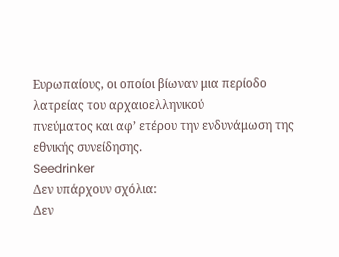Ευρωπαίους, οι οποίοι βίωναν μια περίοδο λατρείας του αρχαιοελληνικού
πνεύματος και αφ’ ετέρου την ενδυνάμωση της εθνικής συνείδησης.
Seedrinker
Δεν υπάρχουν σχόλια:
Δεν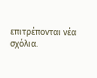επιτρέπονται νέα σχόλια.